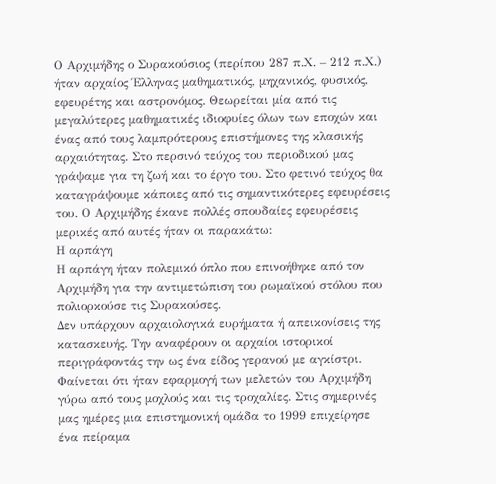Ο Αρχιμήδης ο Συρακούσιος (περίπου 287 π.Χ. – 212 π.Χ.) ήταν αρχαίος Έλληνας μαθηματικός, μηχανικός, φυσικός, εφευρέτης και αστρονόμος. Θεωρείται μία από τις μεγαλύτερες μαθηματικές ιδιοφυίες όλων των εποχών και ένας από τους λαμπρότερους επιστήμονες της κλασικής αρχαιότητας. Στο περσινό τεύχος του περιοδικού μας γράψαμε για τη ζωή και το έργο του. Στο φετινό τεύχος θα καταγράψουμε κάποιες από τις σημαντικότερες εφευρέσεις του. Ο Αρχιμήδης έκανε πολλές σπουδαίες εφευρέσεις μερικές από αυτές ήταν οι παρακάτω:
Η αρπάγη
Η αρπάγη ήταν πολεμικό όπλο που επινοήθηκε από τον Αρχιμήδη για την αντιμετώπιση του ρωμαϊκού στόλου που πολιορκούσε τις Συρακούσες.
Δεν υπάρχουν αρχαιολογικά ευρήματα ή απεικονίσεις της κατασκευής. Την αναφέρουν οι αρχαίοι ιστορικοί περιγράφοντάς την ως ένα είδος γερανού με αγκίστρι. Φαίνεται ότι ήταν εφαρμογή των μελετών του Αρχιμήδη γύρω από τους μοχλούς και τις τροχαλίες. Στις σημερινές μας ημέρες μια επιστημονική ομάδα το 1999 επιχείρησε ένα πείραμα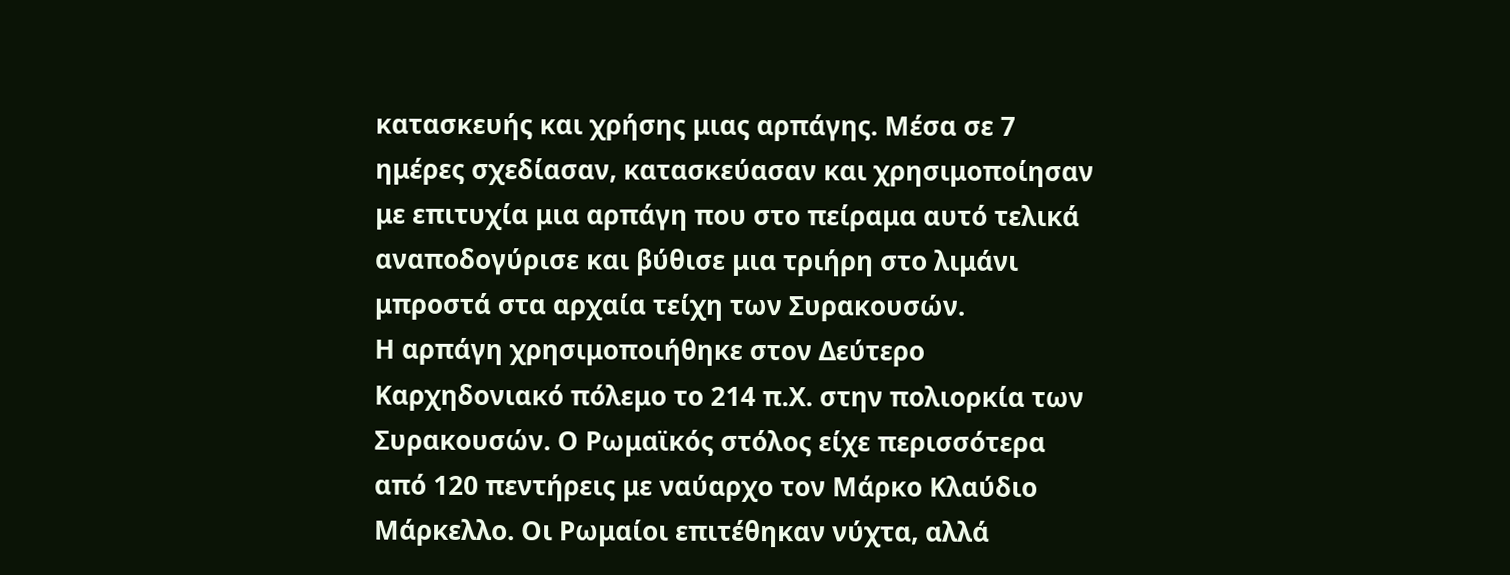κατασκευής και χρήσης μιας αρπάγης. Μέσα σε 7 ημέρες σχεδίασαν, κατασκεύασαν και χρησιμοποίησαν με επιτυχία μια αρπάγη που στο πείραμα αυτό τελικά αναποδογύρισε και βύθισε μια τριήρη στο λιμάνι μπροστά στα αρχαία τείχη των Συρακουσών.
Η αρπάγη χρησιμοποιήθηκε στον Δεύτερο Καρχηδονιακό πόλεμο το 214 π.Χ. στην πολιορκία των Συρακουσών. Ο Ρωμαϊκός στόλος είχε περισσότερα από 120 πεντήρεις με ναύαρχο τον Μάρκο Κλαύδιο Μάρκελλο. Οι Ρωμαίοι επιτέθηκαν νύχτα, αλλά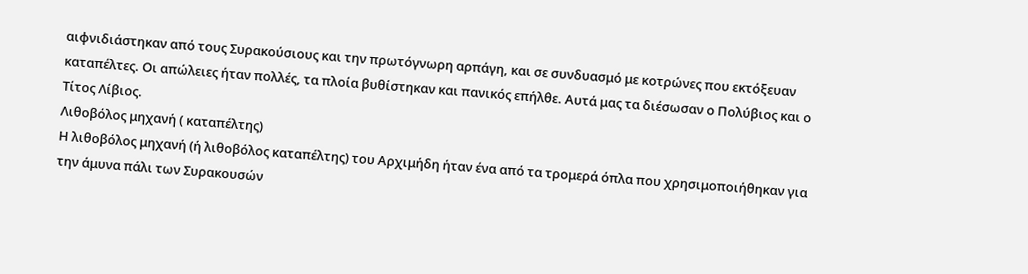αιφνιδιάστηκαν από τους Συρακούσιους και την πρωτόγνωρη αρπάγη, και σε συνδυασμό με κοτρώνες που εκτόξευαν καταπέλτες. Οι απώλειες ήταν πολλές, τα πλοία βυθίστηκαν και πανικός επήλθε. Αυτά μας τα διέσωσαν ο Πολύβιος και ο Τίτος Λίβιος.
Λιθοβόλος μηχανή ( καταπέλτης)
Η λιθοβόλος μηχανή (ή λιθοβόλος καταπέλτης) του Αρχιμήδη ήταν ένα από τα τρομερά όπλα που χρησιμοποιήθηκαν για την άμυνα πάλι των Συρακουσών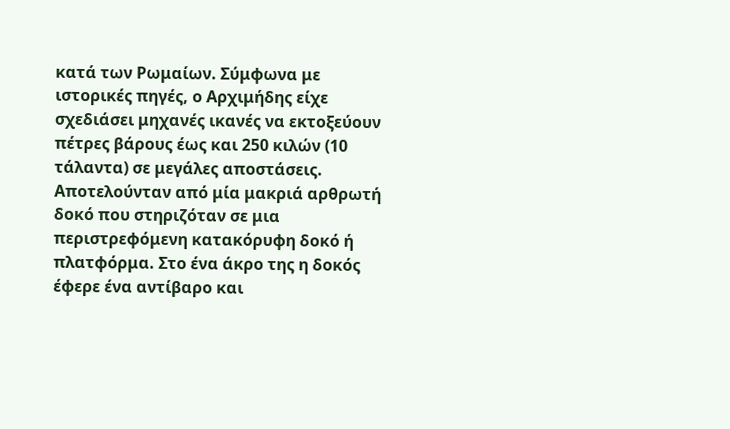κατά των Ρωμαίων. Σύμφωνα με ιστορικές πηγές, ο Αρχιμήδης είχε σχεδιάσει μηχανές ικανές να εκτοξεύουν πέτρες βάρους έως και 250 κιλών (10 τάλαντα) σε μεγάλες αποστάσεις.
Αποτελούνταν από μία μακριά αρθρωτή δοκό που στηριζόταν σε μια περιστρεφόμενη κατακόρυφη δοκό ή πλατφόρμα. Στο ένα άκρο της η δοκός έφερε ένα αντίβαρο και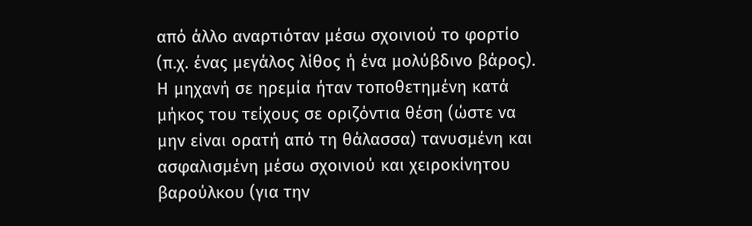από άλλο αναρτιόταν μέσω σχοινιού το φορτίο (π.χ. ένας μεγάλος λίθος ή ένα μολύβδινο βάρος). Η μηχανή σε ηρεμία ήταν τοποθετημένη κατά μήκος του τείχους σε οριζόντια θέση (ώστε να μην είναι ορατή από τη θάλασσα) τανυσμένη και ασφαλισμένη μέσω σχοινιού και χειροκίνητου βαρούλκου (για την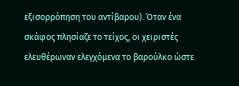εξισορρόπηση του αντίβαρου). Όταν ένα σκάφος πλησίαζε το τείχος, οι χειριστές ελευθέρωναν ελεγχόμενα το βαρούλκο ώστε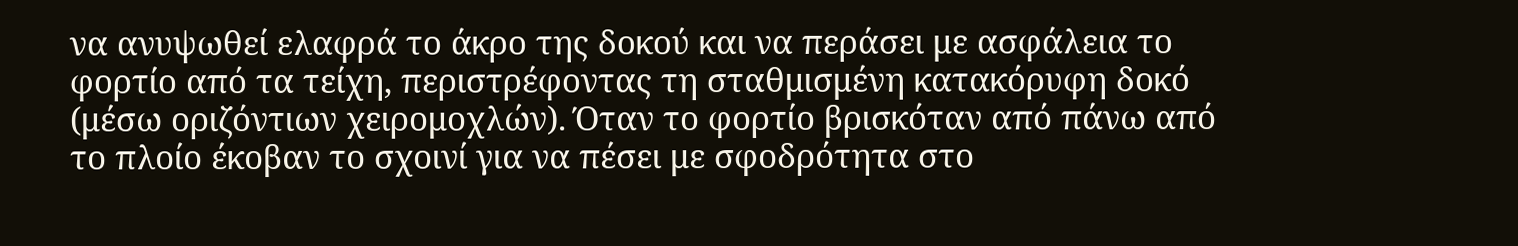να ανυψωθεί ελαφρά το άκρο της δοκού και να περάσει με ασφάλεια το φορτίο από τα τείχη, περιστρέφοντας τη σταθμισμένη κατακόρυφη δοκό (μέσω οριζόντιων χειρομοχλών). Όταν το φορτίο βρισκόταν από πάνω από το πλοίο έκοβαν το σχοινί για να πέσει με σφοδρότητα στο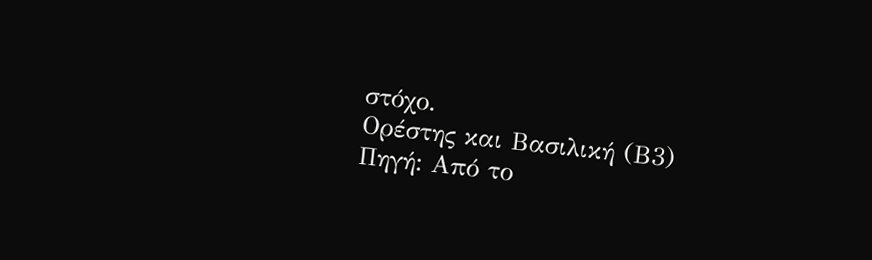στόχο.
Ορέστης και Βασιλική (Β3)
Πηγή: Από το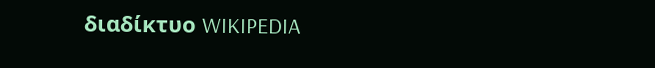διαδίκτυο WIKIPEDIA